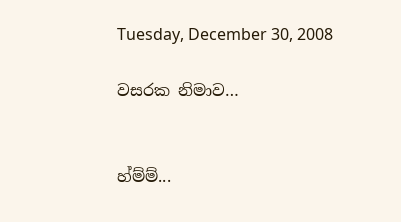Tuesday, December 30, 2008

වසරක නිමාව…


හ්ම්ම්...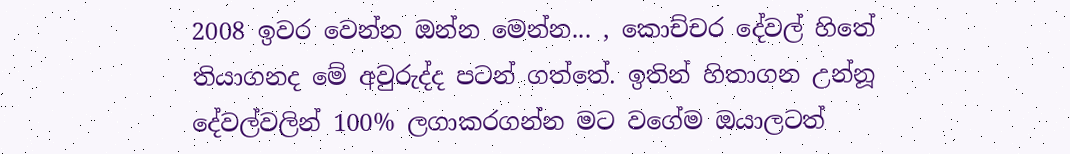2008 ඉවර වෙන්න ඔන්න මෙන්න... , කොච්චර දේවල් හිතේ තියාගනද මේ අවුරුද්ද පටන් ගත්තේ. ඉතින් හිතාගන උන්නූ දේවල්වලින් 100% ලගාකරගන්න මට වගේම ඔයාලටත්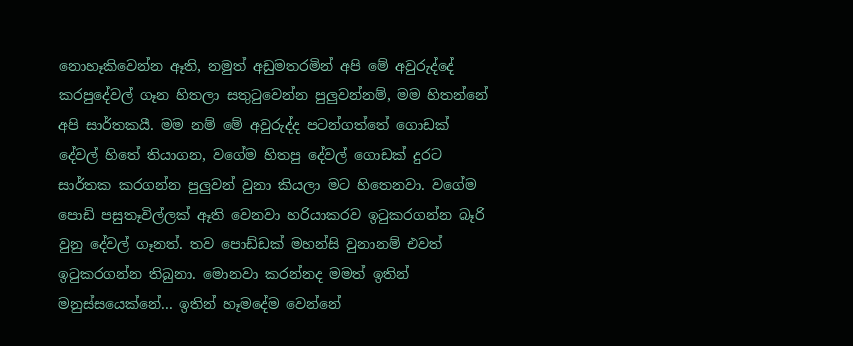නොහෑකිවෙන්න ඈති, නමුත් අඩුමතරමින් අපි මේ අවුරුද්දේ කරපුදේවල් ගෑන හිතලා සතුටුවෙන්න පුලුවන්නම්, මම හිතන්නේ අපි සාර්තකයී. මම නම් මේ අවුරුද්ද පටන්ගත්තේ ගොඩක් දේවල් හිතේ තියාගන, වගේම හිතපු දේවල් ගොඩක් දුරට සාර්තක කරගන්න පුලුවන් වුනා කියලා මට හිතෙනවා. වගේම පොඩි පසුතෑවිල්ලක් ඈති වෙනවා හරියාකරව ඉටුකරගන්න බෑරි වුනු දේවල් ගෑනත්. තව පොඩ්ඩක් මහන්සි වුනානම් එවත් ඉටුකරගන්න තිබුනා. මොනවා කරන්නද මමත් ඉතින් මනුස්සයෙක්නේ... ඉතින් හෑමදේම වෙන්නේ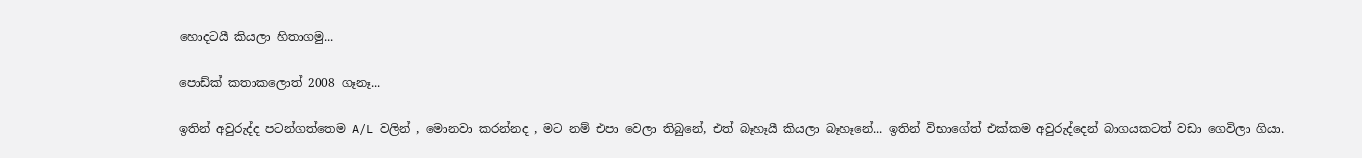හොදටයී කියලා හිතාගමු...

පොඩ්ක් කතාකලොත් 2008 ගෑනෑ...

ඉතින් අවුරුද්ද පටන්ගත්තෙම A/L වලින් , මොනවා කරන්නද , මට නම් එපා වෙලා තිබුනේ, එත් බෑහෑයී කියලා බෑහෑනේ... ඉතින් විභාගේත් එක්කම අවුරුද්දෙන් බාගයකටත් වඩා ගෙවිලා ගියා.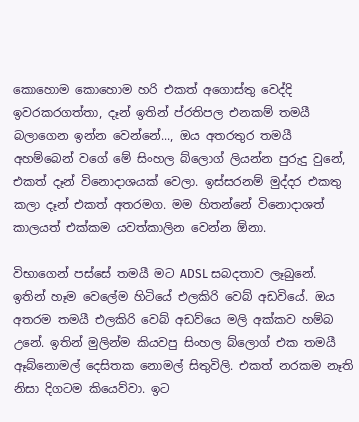කොහොම කොහොම හරි එකත් අගොස්තු වෙද්දි ඉවරකරගත්තා, දෑන් ඉතින් ප්රතිපල එනකම් තමයී බලාගෙන ඉන්න වෙන්නේ..., ඔය අතරතුර තමයී අහම්බෙන් වගේ මේ සිංහල බ්ලොග් ලියන්න පුරුදු වුනේ, එකත් දෑන් විනොදාශයක් වෙලා. ඉස්සරනම් මුද්දර එකතු කලා දෑන් එකත් අතරමග. මම හිතන්නේ විනොදාශත් කාලයත් එක්කම යවත්කාලින වෙන්න ඕනා.

විභාගෙන් පස්සේ තමයී මට ADSL සබදතාව ලෑබුනේ. ඉතින් හෑම වෙලේම හිටියේ එලකිරි වෙබ් අඩවියේ. ඔය අතරම තමයී එලකිරි වෙබ් අඩව්යෙ මලි අක්කව හම්බ උනේ. ඉතින් මුලින්ම කියවපු සිංහල බ්ලොග් එක තමයී ඈබ්නොමල් දෙසිතක නොමල් සිතුවිලි. එකත් නරකම නෑති නිසා දිගටම කියෙව්වා. ඉට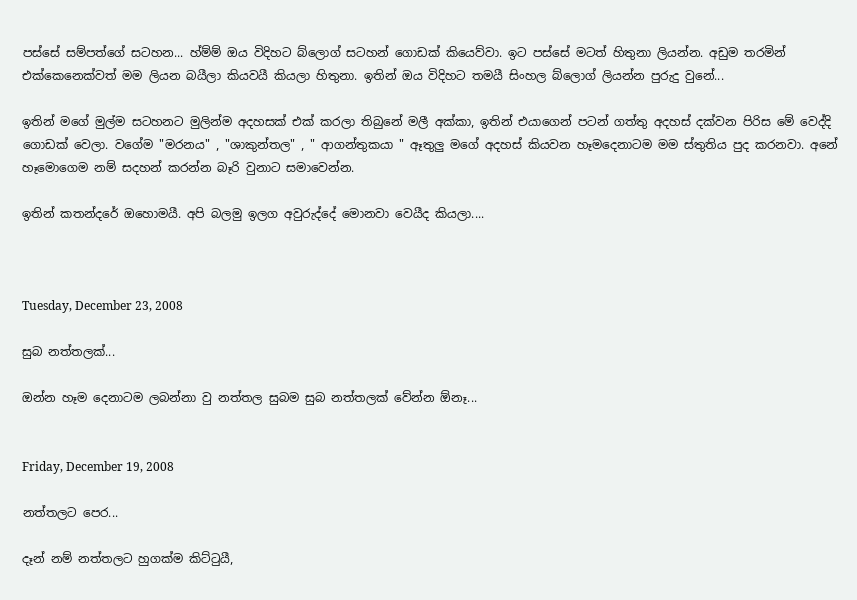පස්සේ සම්පත්ගේ සටහන... හ්ම්ම් ඔය විදිහට බ්ලොග් සටහන් ගොඩක් කියෙව්වා. ඉට පස්සේ මටත් හිතුනා ලියන්න. අඩුම තරමින් එක්කෙනෙක්වත් මම ලියන බයීලා කියවයී කියලා හිතුනා. ඉතින් ඔය විදිහට තමයී සිංහල බ්ලොග් ලියන්න පුරුදු වුනේ...

ඉතින් මගේ මුල්ම සටහනට මුලින්ම අදහසක් එක් කරලා තිබුනේ මලී අක්කා, ඉතින් එයාගෙන් පටන් ගත්තු අදහස් දක්වන පිරිස මේ වෙද්දි ගොඩක් වෙලා. වගේම "මරනය" , "ශාකුන්තල" , " ආගන්තුකයා " ඈතුලු මගේ අදහස් කියවන හෑමදෙනාටම මම ස්තුතිය පුද කරනවා. අනේ හෑමොගෙම නම් සදහන් කරන්න බෑරි වුනාට සමාවෙන්න.

ඉතින් කතන්දරේ ඔහොමයී. අපි බලමු ඉලග අවුරුද්දේ මොනවා වෙයීද කියලා....



Tuesday, December 23, 2008

සුබ නත්තලක්...

ඔන්න හෑම දෙනාටම ලබන්නා වු නත්තල සුබම සුබ නත්තලක් වේන්න ඕනෑ...


Friday, December 19, 2008

නත්තලට පෙර...

දෑන් නම් නත්තලට හුගක්ම කිට්ටුයී,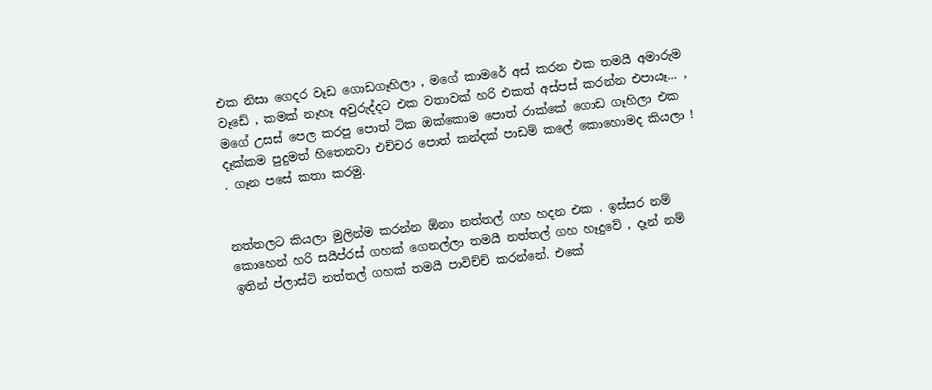එක නිසා ගෙදර වෑඩ ගොඩගෑහිලා , මගේ කාමරේ අස් කරන එක තමයී අමාරුම වෑඩේ , කමක් නෑහෑ අවුරුද්දට එක වතාවක් හරි එකත් අස්පස් කරන්න එපායෑ... , මගේ උසස් පෙල කරපු පොත් ටික ඔක්කොම පොත් රාක්කේ ගොඩ ගෑහිලා එක දෑක්කම පුදුමත් හිතෙනවා එච්චර පොත් කන්දක් පාඩම් කලේ කොහොමද කියලා ! . ගෑන පසේ කතා කරමු.


නත්තලට කියලා මුලින්ම කරන්න ඕනා නත්තල් ගහ හදන එක . ඉස්සර නම් කොහෙන් හරි සයීප්රස් ගහක් ගෙනල්ලා තමයී නත්තල් ගහ හෑදුවේ , දෑන් නම් ඉතින් ප්ලාස්ටි නත්තල් ගහක් තමයී පාවිච්ච් කරන්නේ. එකේ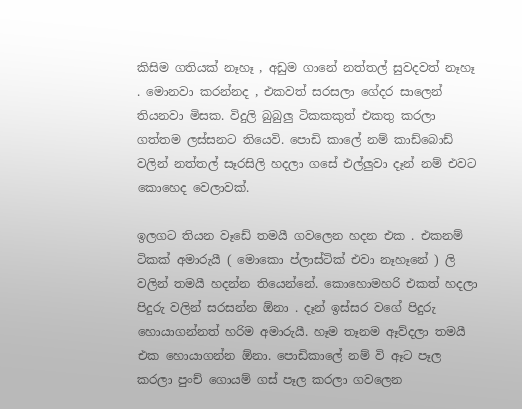කිසිම ගතියක් නෑහෑ , අඩුම ගානේ නත්තල් සුවදවත් නෑහෑ . මොනවා කරන්නද , එකවත් සරසලා ගේදර සාලෙන් තියනවා මිසක. විදුලි බුබුලු ටිකකකුත් එකතු කරලා ගත්තම ලස්සනට තියෙවි. පොඩි කාලේ නම් කාඩ්බොඩ් වලින් නත්තල් සෑරසිලි හදලා ගසේ එල්ලුවා දෑන් නම් එවට කොහෙද වෙලාවක්.

ඉලගට තියන වෑඩේ තමයී ගවලෙන හදන එක . එකනම් ටිකක් අමාරුයී ( මොකො ප්ලාස්ටික් එවා නෑහෑනේ ) ලි වලින් තමයී හදන්න තියෙන්නේ. කොහොමහරි එකත් හදලා පිදුරු වලින් සරසන්න ඕනා . දෑන් ඉස්සර වගේ පිදුරු හොයාගන්නත් හරිම අමාරුයී. හෑම තෑනම ඈව්දලා තමයී එක හොයාගන්න ඕනා. පොඩිකාලේ නම් වි ඈට පෑල කරලා පුංච් ගොයම් ගස් පෑල කරලා ගවලෙන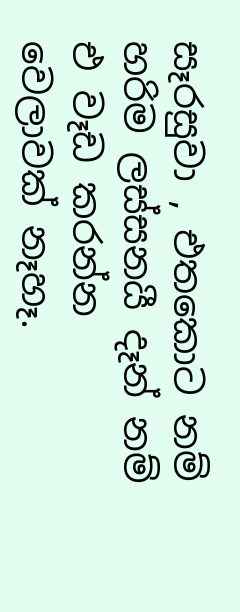සෑරසුවා , එතකොට නම් හරිම ලස්සනයී දෑන් නම් එ වෑඩ කරන්න වෙලාවක් නෑහෑ.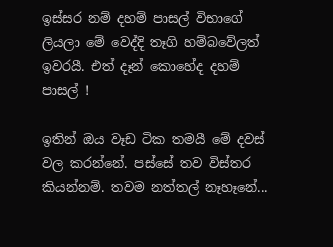ඉස්සර නම් දහම් පාසල් විභාගේ ලියලා මේ වෙද්දි තෑගි හම්බවේලත් ඉවරයී. එත් දෑන් කොහේද දහම් පාසල් !

ඉතින් ඔය වෑඩ ටික තමයී මේ දවස් වල කරන්නේ. පස්සේ තව විස්තර කියන්නම්. තවම නත්තල් නෑහෑනේ...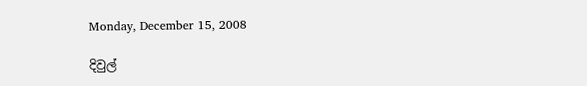Monday, December 15, 2008

දිවුල්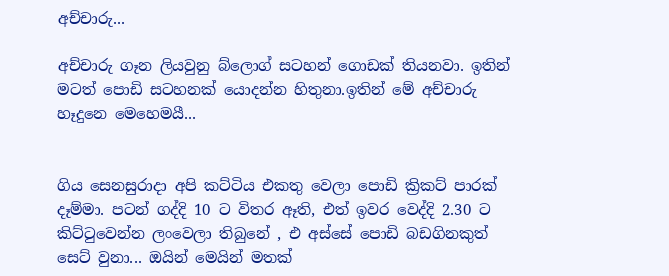අච්චාරු...

අච්චාරු ගෑන ලියවුනු බ්ලොග් සටහන් ගොඩක් තියනවා. ඉතින් මටත් පොඩි සටහනක් යොදන්න හිතුනා.ඉතින් මේ අච්චාරු හෑදුනෙ මෙහෙමයී...


ගිය සෙනසුරාදා අපි කට්ටිය එකතු වෙලා පොඩි ක්‍රිකට් පාරක් දෑම්මා. පටන් ගද්දි 10 ට විතර ඈති, එත් ඉවර වෙද්දි 2.30 ට කිට්ටුවෙන්න ලංවෙලා තිබුනේ , එ අස්සේ පොඩි බඩගිනකුත් සෙට් වුනා... ඔයින් මෙයින් මතක්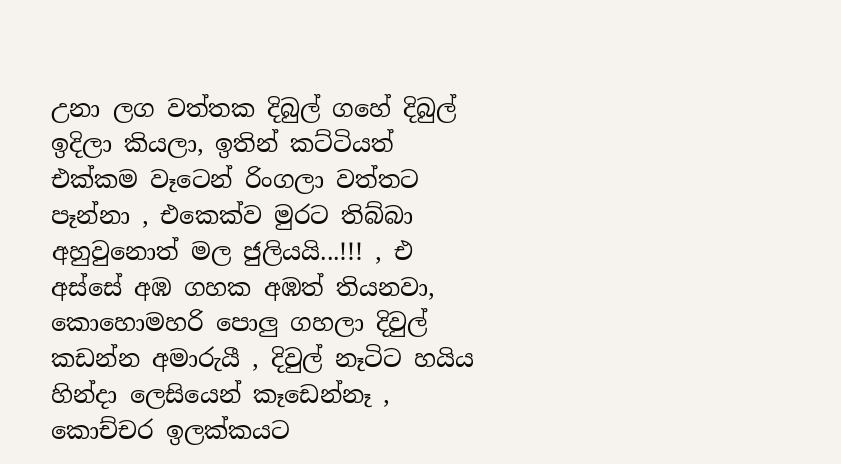උනා ලග වත්තක දිබුල් ගහේ දිබුල් ඉදිලා කියලා, ඉතින් කට්ටියත් එක්කම වෑටෙන් රිංගලා වත්තට පෑන්නා , එකෙක්ව මුරට තිබ්බා අහුවුනොත් මල ජුලියයි...!!! , එ අස්සේ අඹ ගහක අඹත් තියනවා, කොහොමහරි පොලු ගහලා දිවුල් කඩන්න අමාරුයී , දිවුල් නෑටිට හයිය හින්දා ලෙසියෙන් කෑඩෙන්නෑ , කොච්චර ඉලක්කයට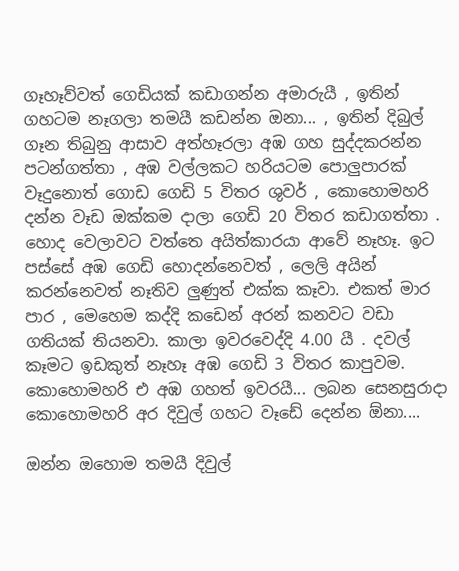ගෑහෑව්වත් ගෙඩියක් කඩාගන්න අමාරුයී , ඉතින් ගහටම නෑගලා තමයී කඩන්න ඔනා... , ඉතින් දිබුල් ගෑන තිබුනු ආසාව අත්හෑරලා අඹ ගහ සුද්දකරන්න පටන්ගත්තා , අඹ වල්ලකට හරියටම පොලුපාරක් වෑදුනොත් ගොඩ ගෙඩි 5 විතර ශුවර් , කොහොමහරි දන්න වෑඩ ඔක්කම දාලා ගෙඩි 20 විතර කඩාගත්තා . හොද වෙලාවට වත්තෙ අයිත්කාරයා ආවේ නෑහෑ. ඉට පස්සේ අඹ ගෙඩි හොදන්නෙවත් , ලෙලි අයින් කරන්නෙවත් නෑතිව ලුණුත් එක්ක කෑවා. එකත් මාර පාර , මෙහෙම කද්දි කඩෙන් අරන් කනවට වඩා ගතියක් තියනවා. කාලා ඉවරවෙද්දි 4.00 යී . දවල් කෑමට ඉඩකුත් නෑහෑ අඹ ගෙඩි 3 විතර කාපුවම. කොහොමහරි එ අඹ ගහත් ඉවරයී... ලබන සෙනසුරාදා කොහොමහරි අර දිවුල් ගහට වෑඩේ දෙන්න ඕනා....

ඔන්න ඔහොම තමයී දිවුල්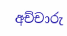අච්චාරු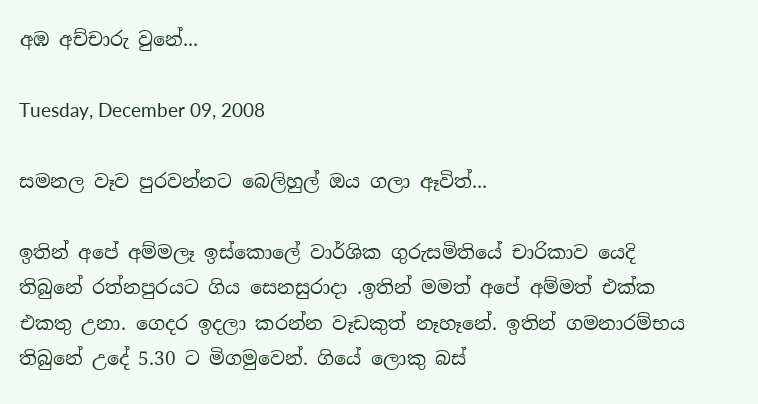අඹ අච්චාරු වුනේ...

Tuesday, December 09, 2008

සමනල වෑව පුරවන්නට බෙලිහුල් ඔය ගලා ඈවිත්...

ඉතින් අපේ අම්මලෑ ඉස්කොලේ වාර්ශික ගුරුසමිතියේ චාරිකාව යෙදි තිබුනේ රත්නපුරයට ගිය සෙනසුරාදා .ඉතින් මමත් අපේ අම්මත් එක්ක එකතු උනා. ගෙදර ඉදලා කරන්න වෑඩකුත් නෑහෑනේ. ඉතින් ගමනාරම්භය තිබුනේ උදේ 5.30 ට මිගමුවෙන්. ගියේ ලොකු බස්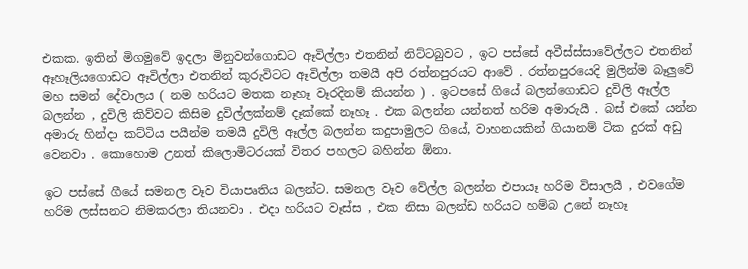එකක. ඉතින් මිගමුවේ ඉදලා මිනුවන්ගොඩට ඈවිල්ලා එතනින් නිට්ටබුවට , ඉට පස්සේ අවීස්ස්සාවේල්ලට එතනින් ඈහෑලියගොඩට ඈවිල්ලා එතනින් කුරුවිටට ඈවිල්ලා තමයී අපි රත්නපුරයට ආවේ . රත්නපුරයෙදි මුලින්ම බෑලුවේ මහ සමන් දේවාලය ( නම හරියට මතක නෑහෑ වෑරදිනම් කියන්න ) . ඉටපසේ ගියේ බලන්ගොඩට දුවිලි ඈල්ල බලන්න , දුවිලි කිව්වට කිසිම දුවිල්ලක්නම් දෑක්කේ නෑහෑ . එක බලන්න යන්නත් හරිම අමාරුයී . බස් එකේ යන්න අමාරු හින්දා කට්ටිය පයීන්ම තමයී දුවිලි ඈල්ල බලන්න කදුපාමුලට ගියේ, වාහනයකින් ගියානම් ටික දුරක් අඩු වෙනවා . කොහොම උනත් කිලොමිටරයක් විතර පහලට බහින්න ඕනා.

ඉට පස්සේ ගීයේ සමනල වෑව වියාපෘතිය බලන්ට. සමනල වෑව වේල්ල බලන්න එපායෑ හරිම විසාලයී , එවගේම හරිම ලස්සනට නිමකරලා තියනවා . එදා හරියට වෑස්ස , එක නිසා බලන්ඩ හරියට හම්බ උනේ නෑහෑ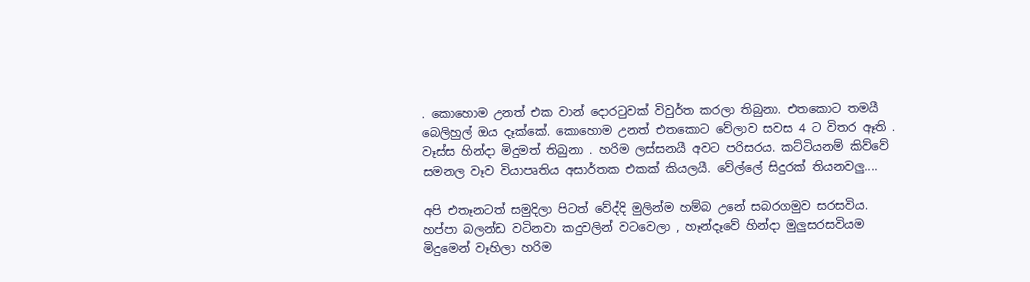. කොහොම උනත් එක වාන් දොරටුවක් විවුර්ත කරලා තිබුනා. එතකොට තමයී බෙලිහුල් ඔය දෑක්කේ. කොහොම උනත් එතකොට වේලාව සවස 4 ට විතර ඈති . වෑස්ස හින්දා මිදුමත් තිබුනා . හරිම ලස්සනයී අවට පරිසරය. කට්ටියනම් කිව්වේ සමනල වෑව වියාපෘතිය අසාර්තක එකක් කියලයී. වේල්ලේ සිදුරක් තියනවලු....

අපි එතෑනටත් සමුදිලා පිටත් වේද්දි මුලින්ම හම්බ උනේ සබරගමුව සරසවිය. හප්පා බලන්ඩ වටිනවා කදුවලින් වටවෙලා , හෑන්දෑවේ හින්දා මුලුසරසවියම මිදුමෙන් වෑහිලා හරිම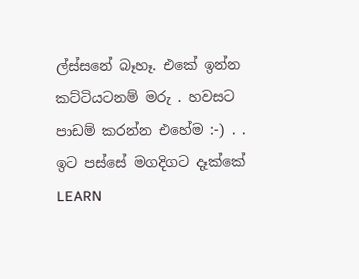ල්ස්සනේ බෑහෑ. එකේ ඉන්න කට්ටියටනම් මරු . හවසට පාඩම් කරන්න එහේම :-) . . ඉට පස්සේ මගදිගට දෑක්කේ LEARN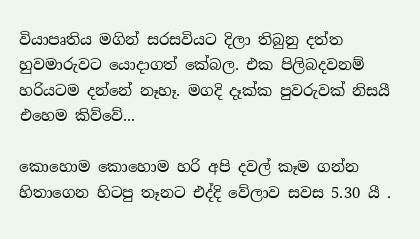වියාපෘතිය මගින් සරසවියට දිලා තිබුනු දත්ත හුවමාරුවට යොදාගත් කේබල. එක පිලිබදවනම් හරියටම දන්නේ නෑහෑ. මගදි දෑක්ක පුවරුවක් නිසයී එහෙම කිව්වේ...

කොහොම කොහොම හරි අපි දවල් කෑම ගන්න හිතාගෙන හිටපු තෑනට එද්දි වේලාව සවස 5.30 යී .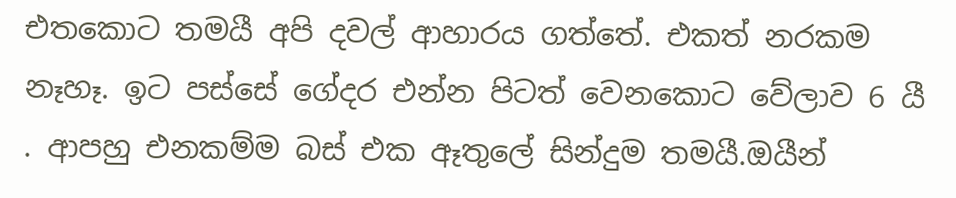එතකොට තමයී අපි දවල් ආහාරය ගත්තේ. එකත් නරකම නෑහෑ. ඉට පස්සේ ගේදර එන්න පිටත් වෙනකොට වේලාව 6 යී . ආපහු එනකම්ම බස් එක ඈතුලේ සින්දුම තමයී.ඔයීන්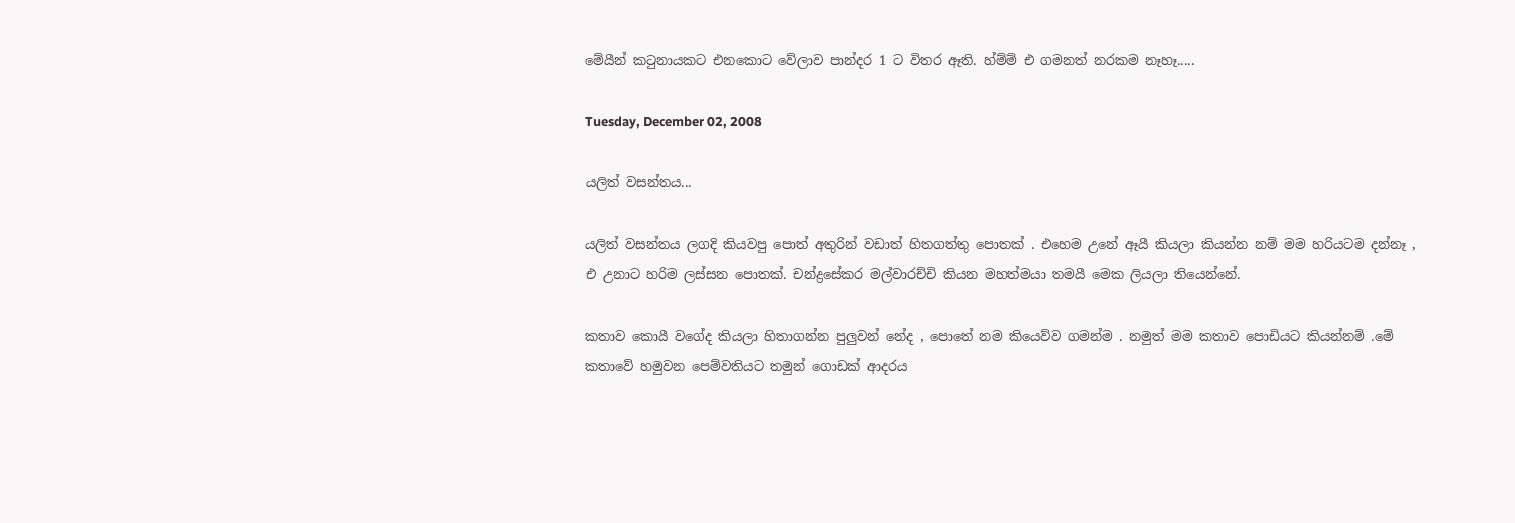මේයීන් කටුනායකට එනකොට වේලාව පාන්දර 1 ට විතර ඈති. හ්ම්ම් එ ගමනත් නරකම නෑහෑ.....

Tuesday, December 02, 2008

යලිත් වසන්තය...

යලිත් වසන්තය ලගදි කියවපු පොත් අතුරින් වඩාත් හිතගත්තු පොතක් . එහෙම උනේ ඈයී කියලා කියන්න නම් මම හරියටම දන්නෑ , එ උනාට හරිම ලස්සන පොතක්. චන්ද්‍රසේකර මල්වාරච්චි කියන මහත්මයා තමයී මෙක ලියලා තියෙන්නේ.

කතාව කොයී වගේද කියලා හිතාගන්න පුලුවන් නේද , පොතේ නම කියෙව්ව ගමන්ම . නමුත් මම කතාව පොඩියට කියන්නම් .මේ කතාවේ හමුවන පෙම්වතියට තමුන් ගොඩක් ආදරය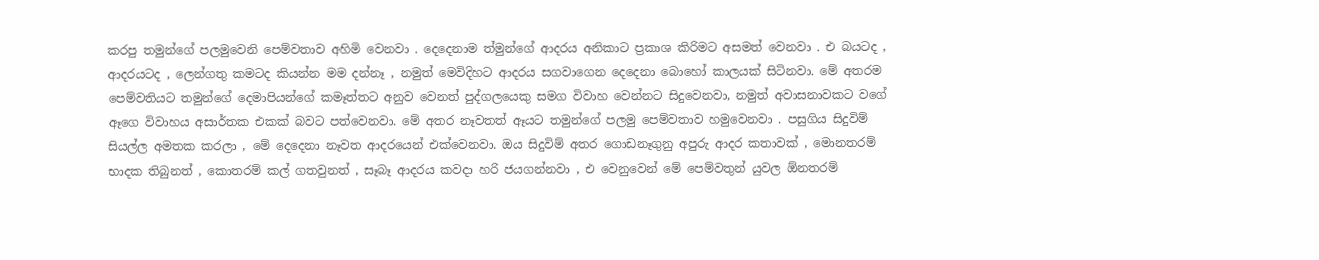කරපු තමුන්ගේ පලමුවෙනි පෙම්වතාව අහිමි වෙනවා . දෙදෙනාම ත්මුන්ගේ ආදරය අනිකාට ප්‍රකාශ කිරිමට අසමත් වෙනවා . එ බයටද , ආදරයටද , ලෙන්ගතු කමටද කියන්න මම දන්නෑ , නමුත් මෙවිදිහට ආදරය සගවාගෙන දෙදෙනා බොහෝ කාලයක් සිටිනවා. මේ අතරම පෙම්වතියට තමුන්ගේ දෙමාපියන්ගේ කමෑත්තට අනුව වෙනත් පුද්ගලයෙකු සමග විවාහ වෙන්නට සිදුවෙනවා, නමුත් අවාසනාවකට වගේ ඈගෙ විවාහය අසාර්තක එකක් බවට පත්වෙනවා. මේ අතර නෑවතත් ඈයට තමුන්ගේ පලමු පෙම්වතාව හමුවෙනවා . පසුගිය සිදුවිම් සියල්ල අමතක කරලා , මේ දෙදෙනා නෑවත ආදරයෙන් එක්වෙනවා. ඔය සිදුවිම් අතර ගොඩනෑගුනු අපුරු ආදර කතාවක් , මොනතරම් භාදක තිබුනත් , කොතරම් කල් ගතවුනත් , සෑබෑ ආදරය කවදා හරි ජයගන්නවා , එ වෙනුවෙන් මේ පෙම්වතුන් යුවල ඕනතරම්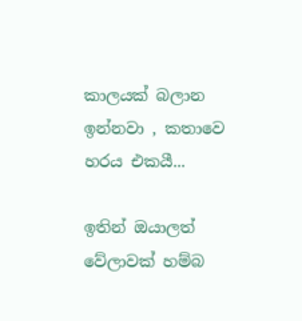කාලයක් බලාන ඉන්නවා , කතාවෙ හරය එකයී...

ඉතින් ඔයාලත් වේලාවක් හම්බ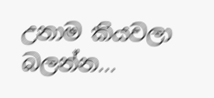උනාම කියවලා බලන්න...